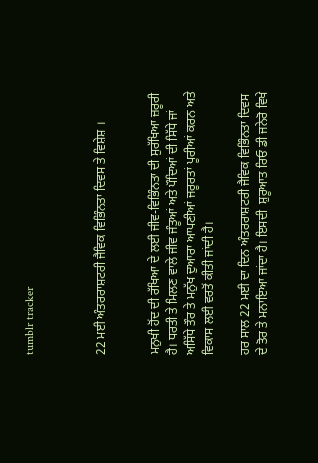tumblr tracker



22 ਮਈ ਅੰਤਰਰਾਸ਼ਟਰੀ ਜੈਵਿਕ ਵਿਭਿੰਨਤਾ ਦਿਵਸ ਤੇ ਵਿਸ਼ੇਸ਼ ।


ਮਨੁਖੀ ਹੋਂਦ ਦੀ ਰੱਖਿਆ ਦੇ ਲਈ ਜੀਵ-ਵਿਭਿੰਨਤਾ ਦੀ ਸੁਰੱਖਿਆ ਜ਼ਰੂਰੀ ਹੈ। ਧਰਤੀ ਤੇ ਮਿਲਣ ਵਾਲੇ ਜੀਵ ਜੰਤੂਆਂ ਅਤੇ ਪੌਦਿਆਂ ਦੀ ਸਿੱਧੇ ਜਾਂ ਅਸਿੱਧੇ ਤੌਰ ਤੇ ਮਨੁੱਖ ਦੁਆਰਾ ਆਪਣੀਆਂ ਜਰੂਰਤਾਂ ਪੂਰੀਆਂ ਕਰਨ ਅਤੇ ਵਿਕਾਸ ਲਈ ਵਰਤੋਂ ਕੀਤੀ ਜਾਂਦੀ ਹੈ।

ਹਰ ਸਾਲ 22 ਮਈ ਦਾ ਦਿਨ ਅੰਤਰਰਾਸ਼ਟਰੀ ਜੈਵਿਕ ਵਿਭਿੰਨਤਾ ਦਿਵਸ ਦੇ ਤੋਰ ਤੇ ਮਨਾਇਆ ਜਾਂਦਾ ਹੈ। ਇਸਦੀ  ਸ਼ੁਰੂਆਤ ਰਿਓ ਡੀ ਜਨੇਰੋ ਵਿਖੇ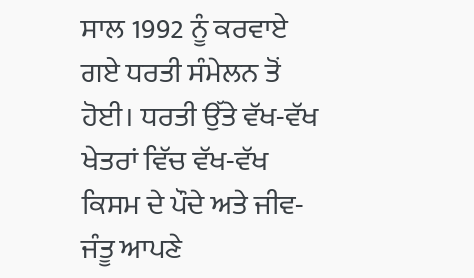ਸਾਲ 1992 ਨੂੰ ਕਰਵਾਏ ਗਏ ਧਰਤੀ ਸੰਮੇਲਨ ਤੋਂ ਹੋਈ। ਧਰਤੀ ਉੱਤੇ ਵੱਖ-ਵੱਖ ਖੇਤਰਾਂ ਵਿੱਚ ਵੱਖ-ਵੱਖ ਕਿਸਮ ਦੇ ਪੌਦੇ ਅਤੇ ਜੀਵ-ਜੰਤੂ ਆਪਣੇ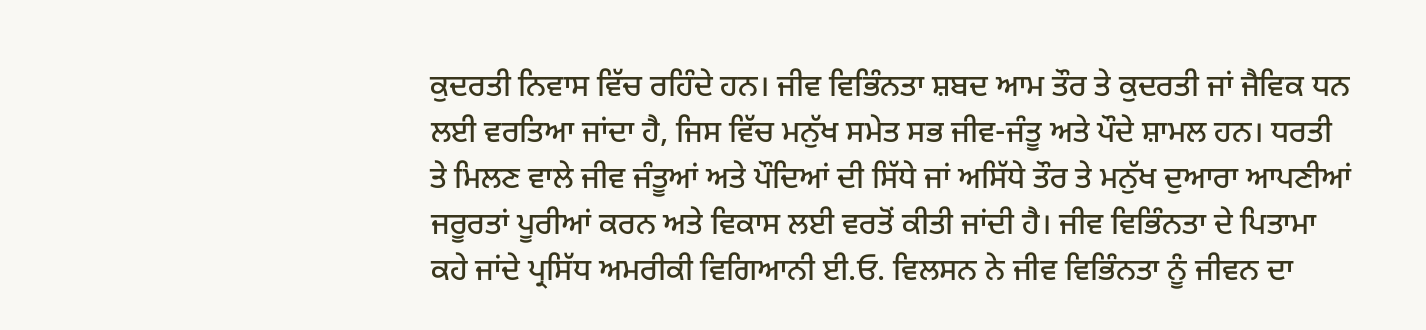ਕੁਦਰਤੀ ਨਿਵਾਸ ਵਿੱਚ ਰਹਿੰਦੇ ਹਨ। ਜੀਵ ਵਿਭਿੰਨਤਾ ਸ਼ਬਦ ਆਮ ਤੌਰ ਤੇ ਕੁਦਰਤੀ ਜਾਂ ਜੈਵਿਕ ਧਨ ਲਈ ਵਰਤਿਆ ਜਾਂਦਾ ਹੈ, ਜਿਸ ਵਿੱਚ ਮਨੁੱਖ ਸਮੇਤ ਸਭ ਜੀਵ-ਜੰਤੂ ਅਤੇ ਪੌਦੇ ਸ਼ਾਮਲ ਹਨ। ਧਰਤੀ ਤੇ ਮਿਲਣ ਵਾਲੇ ਜੀਵ ਜੰਤੂਆਂ ਅਤੇ ਪੌਦਿਆਂ ਦੀ ਸਿੱਧੇ ਜਾਂ ਅਸਿੱਧੇ ਤੌਰ ਤੇ ਮਨੁੱਖ ਦੁਆਰਾ ਆਪਣੀਆਂ ਜਰੂਰਤਾਂ ਪੂਰੀਆਂ ਕਰਨ ਅਤੇ ਵਿਕਾਸ ਲਈ ਵਰਤੋਂ ਕੀਤੀ ਜਾਂਦੀ ਹੈ। ਜੀਵ ਵਿਭਿੰਨਤਾ ਦੇ ਪਿਤਾਮਾ ਕਹੇ ਜਾਂਦੇ ਪ੍ਰਸਿੱਧ ਅਮਰੀਕੀ ਵਿਗਿਆਨੀ ਈ.ਓ. ਵਿਲਸਨ ਨੇ ਜੀਵ ਵਿਭਿੰਨਤਾ ਨੂੰ ਜੀਵਨ ਦਾ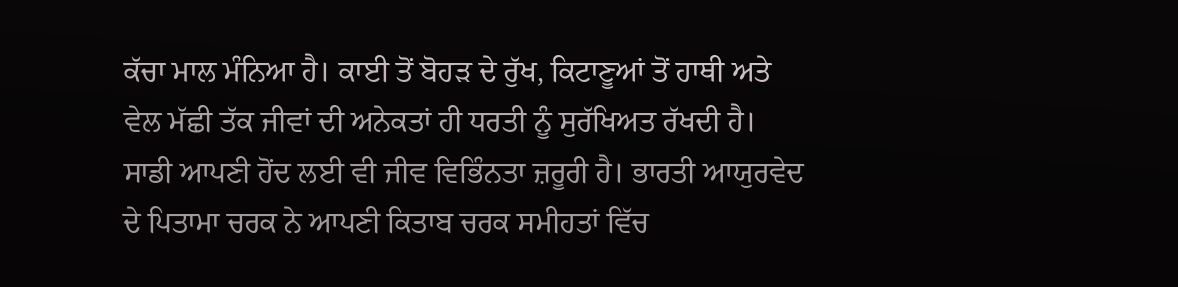ਕੱਚਾ ਮਾਲ ਮੰਨਿਆ ਹੈ। ਕਾਈ ਤੋਂ ਬੋਹੜ ਦੇ ਰੁੱਖ, ਕਿਟਾਣੂਆਂ ਤੋਂ ਹਾਥੀ ਅਤੇ ਵੇਲ ਮੱਛੀ ਤੱਕ ਜੀਵਾਂ ਦੀ ਅਨੇਕਤਾਂ ਹੀ ਧਰਤੀ ਨੂੰ ਸੁਰੱਖਿਅਤ ਰੱਖਦੀ ਹੈ। ਸਾਡੀ ਆਪਣੀ ਹੋਂਦ ਲਈ ਵੀ ਜੀਵ ਵਿਭਿੰਨਤਾ ਜ਼ਰੂਰੀ ਹੈ। ਭਾਰਤੀ ਆਯੁਰਵੇਦ ਦੇ ਪਿਤਾਮਾ ਚਰਕ ਨੇ ਆਪਣੀ ਕਿਤਾਬ ਚਰਕ ਸਮੀਹਤਾਂ ਵਿੱਚ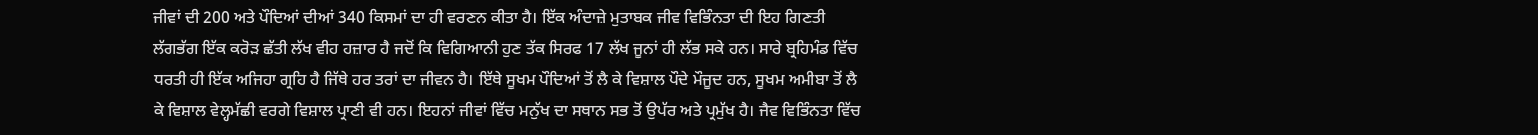ਜੀਵਾਂ ਦੀ 200 ਅਤੇ ਪੌਦਿਆਂ ਦੀਆਂ 340 ਕਿਸਮਾਂ ਦਾ ਹੀ ਵਰਣਨ ਕੀਤਾ ਹੈ। ਇੱਕ ਅੰਦਾਜ਼ੇ ਮੁਤਾਬਕ ਜੀਵ ਵਿਭਿੰਨਤਾ ਦੀ ਇਹ ਗਿਣਤੀ ਲੱਗਭੱਗ ਇੱਕ ਕਰੋੜ ਛੱਤੀ ਲੱਖ ਵੀਹ ਹਜ਼ਾਰ ਹੈ ਜਦੋਂ ਕਿ ਵਿਗਿਆਨੀ ਹੁਣ ਤੱਕ ਸਿਰਫ 17 ਲੱਖ ਜੂਨਾਂ ਹੀ ਲੱਭ ਸਕੇ ਹਨ। ਸਾਰੇ ਬ੍ਰਹਿਮੰਡ ਵਿੱਚ ਧਰਤੀ ਹੀ ਇੱਕ ਅਜਿਹਾ ਗ੍ਰਹਿ ਹੈ ਜਿੱਥੇ ਹਰ ਤਰਾਂ ਦਾ ਜੀਵਨ ਹੈ। ਇੱਥੇ ਸੂਖਮ ਪੌਦਿਆਂ ਤੋਂ ਲੈ ਕੇ ਵਿਸ਼ਾਲ ਪੌਦੇ ਮੌਜੂਦ ਹਨ, ਸੂਖਮ ਅਮੀਬਾ ਤੋਂ ਲੈ ਕੇ ਵਿਸ਼ਾਲ ਵੇਲ੍ਹਮੱਛੀ ਵਰਗੇ ਵਿਸ਼ਾਲ ਪ੍ਰਾਣੀ ਵੀ ਹਨ। ਇਹਨਾਂ ਜੀਵਾਂ ਵਿੱਚ ਮਨੁੱਖ ਦਾ ਸਥਾਨ ਸਭ ਤੋਂ ਉਪੱਰ ਅਤੇ ਪ੍ਰਮੁੱਖ ਹੈ। ਜੈਵ ਵਿਭਿੰਨਤਾ ਵਿੱਚ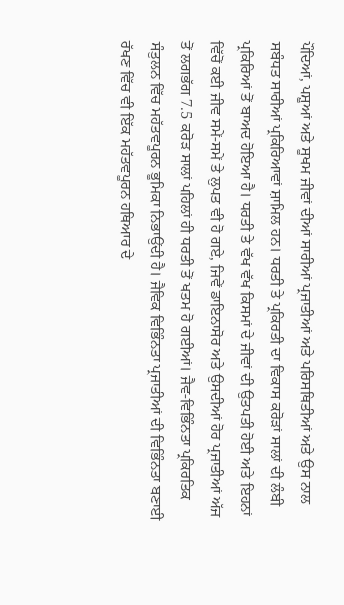ਪੌਦਿਆਂ, ਪਸ਼ੂਆਂ ਅਤੇ ਸੂਖਮ ਜੀਵਾਂ ਦੀਆਂ ਸਾਰੀਆਂ ਪ੍ਰਜਾਤੀਆਂ ਅਤੇ ਪਰਿਸਥਿਤੀਆਂ ਅਤੇ ਉਸ ਨਾਲ ਸਬੰਧਤ ਸਾਰੀਆਂ ਪ੍ਰਕਿਰਿਆਵਾਂ ਸ਼ਾਮਿਲ ਹਨ। ਧਰਤੀ ਤੇ ਪ੍ਰਕਿਰਤੀ ਦਾ ਵਿਕਾਸ ਕਰੋੜਾਂ ਸਾਲਾਂ ਦੀ ਲੰਬੀ ਪ੍ਰਕਿਰਿਆਂ ਤੋਂ ਬਾਅਦ ਹੋਇਆ ਹੈ। ਧਰਤੀ ਤੇ ਵੱਖ ਵੱਖ ਕਿਸਮਾਂ ਦੇ ਜੀਵਾਂ ਦੀ ਉਤਪਤੀ ਹੋਈ ਅਤੇ ਇਹਨਾਂ ਵਿੱਚੋਂ ਕਈ ਜੀਵ ਸਮੇਂ-ਸਮੇਂ ਤੇ ਲੁਪਤ ਵੀ ਹੋ ਗਏ, ਜਿਵੇਂ ਡਾਇਨਾਸੋਰ ਅਤੇ ਉਸਦੀਆਂ ਹੋਰ ਪ੍ਰਜਾਤੀਆਂ ਅੱਜ ਤੋਂ ਲਗਭੱਗ 7.5 ਕਰੋੜ ਸਾਲਾਂ ਪਹਿਲਾਂ ਹੀ ਧਰਤੀ ਤੋਂ ਖਤਮ ਹੋ ਗਈਆਂ। ਜੈਵ-ਵਿਭਿੰਨਤਾ ਪ੍ਰਕਿਰਤਿਕ ਸੰਤੁਲਨ ਵਿੱਚ ਮਹੱਤਵਪੂਰਨ ਭੂਮਿਕਾ ਨਿਭਾਉਂਦੀ ਹੈ। ਜੈਵਿਕ ਵਿਭਿੰਨਤਾ ਪ੍ਰਜਾਤੀਆਂ ਦੀ ਵਿਭਿੰਨਤਾ ਬਣਾਈ ਰੱਖਣ ਵਿੱਚ ਵੀ ਇੱਕ ਮਹੱਤਵਪੂਰਨ ਹਥਿਆਰ ਦੇ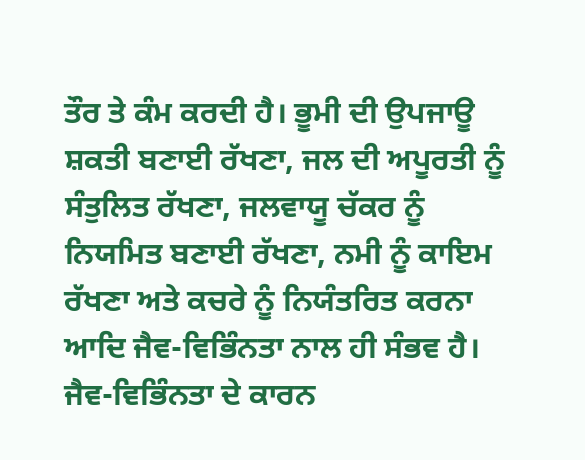ਤੌਰ ਤੇ ਕੰਮ ਕਰਦੀ ਹੈ। ਭੂਮੀ ਦੀ ਉਪਜਾਊ ਸ਼ਕਤੀ ਬਣਾਈ ਰੱਖਣਾ, ਜਲ ਦੀ ਅਪੂਰਤੀ ਨੂੰ ਸੰਤੁਲਿਤ ਰੱਖਣਾ, ਜਲਵਾਯੂ ਚੱਕਰ ਨੂੰ ਨਿਯਮਿਤ ਬਣਾਈ ਰੱਖਣਾ, ਨਮੀ ਨੂੰ ਕਾਇਮ ਰੱਖਣਾ ਅਤੇ ਕਚਰੇ ਨੂੰ ਨਿਯੰਤਰਿਤ ਕਰਨਾ ਆਦਿ ਜੈਵ-ਵਿਭਿੰਨਤਾ ਨਾਲ ਹੀ ਸੰਭਵ ਹੈ। ਜੈਵ-ਵਿਭਿੰਨਤਾ ਦੇ ਕਾਰਨ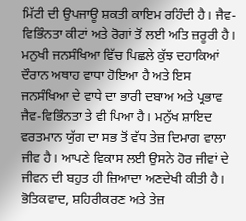ਮਿੱਟੀ ਦੀ ਉਪਜਾਊ ਸ਼ਕਤੀ ਕਾਇਮ ਰਹਿੰਦੀ ਹੈ। ਜੈਵ-ਵਿਭਿੰਨਤਾ ਕੀਟਾਂ ਅਤੇ ਰੋਗਾਂ ਤੋਂ ਲਈ ਅਤਿ ਜ਼ਰੂਰੀ ਹੈ। ਮਨੁਖੀ ਜਨਸੰਖਿਆ ਵਿੱਚ ਪਿਛਲੇ ਕੁੱਝ ਦਹਾਕਿਆਂ ਦੌਰਾਨ ਅਥਾਹ ਵਾਧਾ ਹੋਇਆ ਹੈ ਅਤੇ ਇਸ ਜਨਸੰਖਿਆ ਦੇ ਵਾਧੇ ਦਾ ਭਾਰੀ ਦਬਾਅ ਅਤੇ ਪ੍ਰਭਾਵ ਜੈਵ-ਵਿਭਿੰਨਤਾ ਤੇ ਵੀ ਪਿਆ ਹੈ। ਮਨੁੱਖ ਸ਼ਾਇਦ ਵਰਤਮਾਨ ਯੁੱਗ ਦਾ ਸਭ ਤੋਂ ਵੱਧ ਤੇਜ਼ ਦਿਮਾਗ ਵਾਲਾ ਜੀਵ ਹੈ। ਆਪਣੇ ਵਿਕਾਸ ਲਈ ਉਸਨੇ ਹੋਰ ਜੀਵਾਂ ਦੇ ਜੀਵਨ ਦੀ ਬਹੁਤ ਹੀ ਜ਼ਿਆਦਾ ਅਣਦੇਖੀ ਕੀਤੀ ਹੈ। ਭੋਤਿਕਵਾਦ, ਸ਼ਹਿਰੀਕਰਣ ਅਤੇ ਤੇਜ਼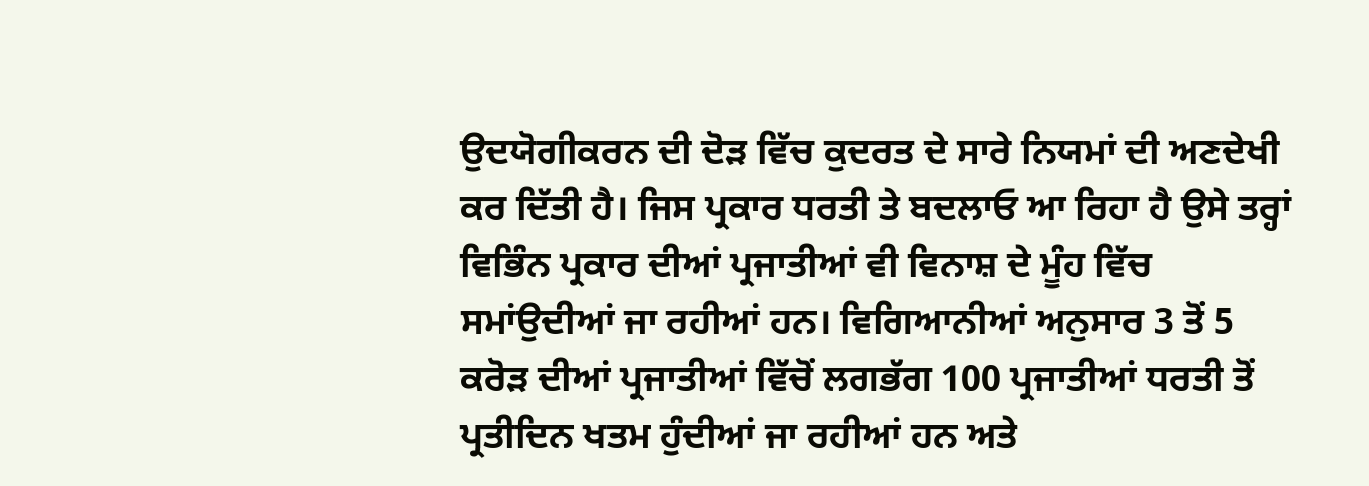ਉਦਯੋਗੀਕਰਨ ਦੀ ਦੋੜ ਵਿੱਚ ਕੁਦਰਤ ਦੇ ਸਾਰੇ ਨਿਯਮਾਂ ਦੀ ਅਣਦੇਖੀ ਕਰ ਦਿੱਤੀ ਹੈ। ਜਿਸ ਪ੍ਰਕਾਰ ਧਰਤੀ ਤੇ ਬਦਲਾਓ ਆ ਰਿਹਾ ਹੈ ਉਸੇ ਤਰ੍ਹਾਂ ਵਿਭਿੰਨ ਪ੍ਰਕਾਰ ਦੀਆਂ ਪ੍ਰਜਾਤੀਆਂ ਵੀ ਵਿਨਾਸ਼ ਦੇ ਮੂੰਹ ਵਿੱਚ ਸਮਾਂਉਦੀਆਂ ਜਾ ਰਹੀਆਂ ਹਨ। ਵਿਗਿਆਨੀਆਂ ਅਨੁਸਾਰ 3 ਤੋਂ 5 ਕਰੋੜ ਦੀਆਂ ਪ੍ਰਜਾਤੀਆਂ ਵਿੱਚੋਂ ਲਗਭੱਗ 100 ਪ੍ਰਜਾਤੀਆਂ ਧਰਤੀ ਤੋਂ ਪ੍ਰਤੀਦਿਨ ਖਤਮ ਹੁੰਦੀਆਂ ਜਾ ਰਹੀਆਂ ਹਨ ਅਤੇ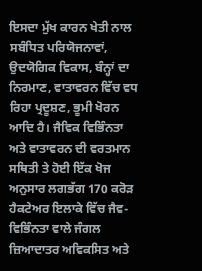ਇਸਦਾ ਮੁੱਖ ਕਾਰਨ ਖੇਤੀ ਨਾਲ ਸਬੰਧਿਤ ਪਰਿਯੋਜਨਾਵਾਂ, ਉਦਯੋਗਿਕ ਵਿਕਾਸ, ਬੰਨ੍ਹਾਂ ਦਾ ਨਿਰਮਾਣ, ਵਾਤਾਵਰਨ ਵਿੱਚ ਵਧ ਰਿਹਾ ਪ੍ਰਦੂਸ਼ਣ, ਭੂਮੀ ਖੋਰਨ ਆਦਿ ਹੈ। ਜੈਵਿਕ ਵਿਭਿੰਨਤਾ ਅਤੇ ਵਾਤਾਵਰਨ ਦੀ ਵਰਤਮਾਨ ਸਥਿਤੀ ਤੇ ਹੋਈ ਇੱਕ ਖੋਜ ਅਨੁਸਾਰ ਲਗਭੱਗ 170 ਕਰੋੜ ਹੈਕਟੇਅਰ ਇਲਾਕੇ ਵਿੱਚ ਜੈਵ-ਵਿਭਿੰਨਤਾ ਵਾਲੇ ਜੰਗਲ ਜ਼ਿਆਦਾਤਰ ਅਵਿਕਸਿਤ ਅਤੇ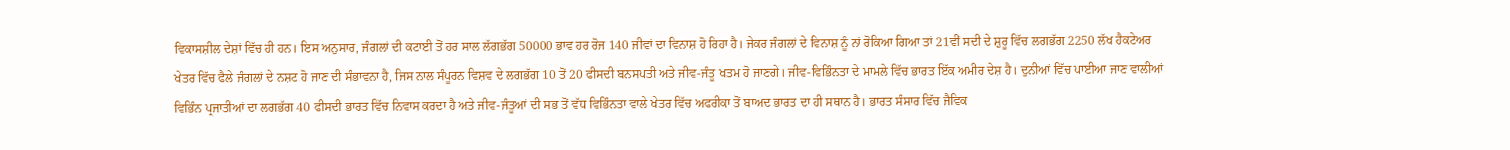ਵਿਕਾਸਸ਼ੀਲ ਦੇਸ਼ਾਂ ਵਿੱਚ ਹੀ ਹਨ। ਇਸ ਅਨੁਸਾਰ, ਜੰਗਲਾਂ ਦੀ ਕਟਾਈ ਤੋਂ ਹਰ ਸਾਲ ਲੱਗਭੱਗ 50000 ਭਾਵ ਹਰ ਰੋਜ 140 ਜੀਵਾਂ ਦਾ ਵਿਨਾਸ਼ ਹੋ ਰਿਹਾ ਹੈ। ਜੇਕਰ ਜੰਗਲਾਂ ਦੇ ਵਿਨਾਸ਼ ਨੂੰ ਨਾਂ ਰੋਕਿਆ ਗਿਆ ਤਾਂ 21ਵੀਂ ਸਦੀ ਦੇ ਸ਼ੁਰੂ ਵਿੱਚ ਲਗਭੱਗ 2250 ਲੱਖ ਹੈਕਟੇਅਰ ਖੇਤਰ ਵਿੱਚ ਫੈਲੇ ਜੰਗਲਾਂ ਦੇ ਨਸ਼ਟ ਹੋ ਜਾਣ ਦੀ ਸੰਭਾਵਨਾ ਹੈ, ਜਿਸ ਨਾਲ ਸੰਪੂਰਨ ਵਿਸ਼ਵ ਦੇ ਲਗਭੱਗ 10 ਤੋਂ 20 ਫੀਸਦੀ ਬਨਸਪਤੀ ਅਤੇ ਜੀਵ-ਜੰਤੂ ਖਤਮ ਹੋ ਜਾਣਗੇ। ਜੀਵ-ਵਿਭਿੰਨਤਾ ਦੇ ਮਾਮਲੇ ਵਿੱਚ ਭਾਰਤ ਇੱਕ ਅਮੀਰ ਦੇਸ਼ ਹੈ। ਦੁਨੀਆਂ ਵਿੱਚ ਪਾਈਆ ਜਾਣ ਵਾਲੀਆਂ ਵਿਭਿੰਨ ਪ੍ਰਜਾਤੀਆਂ ਦਾ ਲਗਭੱਗ 40 ਫੀਸਦੀ ਭਾਰਤ ਵਿੱਚ ਨਿਵਾਸ ਕਰਦਾ ਹੈ ਅਤੇ ਜੀਵ-ਜੰਤੂਆਂ ਦੀ ਸਭ ਤੋਂ ਵੱਧ ਵਿਭਿੰਨਤਾ ਵਾਲੇ ਖੇਤਰ ਵਿੱਚ ਅਫਰੀਕਾ ਤੋਂ ਬਾਅਦ ਭਾਰਤ ਦਾ ਹੀ ਸਥਾਨ ਹੈ। ਭਾਰਤ ਸੰਸਾਰ ਵਿੱਚ ਜੈਵਿਕ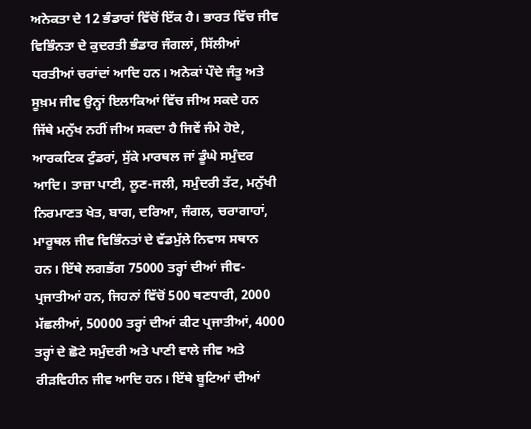ਅਨੇਕਤਾ ਦੇ 12 ਭੰਡਾਰਾਂ ਵਿੱਚੋਂ ਇੱਕ ਹੈ। ਭਾਰਤ ਵਿੱਚ ਜੀਵ ਵਿਭਿੰਨਤਾ ਦੇ ਕੁਦਰਤੀ ਭੰਡਾਰ ਜੰਗਲਾਂ, ਸਿੱਲੀਆਂ ਧਰਤੀਆਂ ਚਰਾਂਦਾਂ ਆਦਿ ਹਨ। ਅਨੇਕਾਂ ਪੌਦੇ ਜੰਤੂ ਅਤੇ ਸੂਖ਼ਮ ਜੀਵ ਉਨ੍ਹਾਂ ਇਲਾਕਿਆਂ ਵਿੱਚ ਜੀਅ ਸਕਦੇ ਹਨ ਜਿੱਥੇ ਮਨੁੱਖ ਨਹੀਂ ਜੀਅ ਸਕਦਾ ਹੈ ਜਿਵੇਂ ਜੰਮੇ ਹੋਏ, ਆਰਕਟਿਕ ਟੁੰਡਰਾਂ, ਸੁੱਕੇ ਮਾਰਥਲ ਜਾਂ ਡੂੰਘੇ ਸਮੁੰਦਰ ਆਦਿ। ਤਾਜ਼ਾ ਪਾਣੀ, ਲੂਣ-ਜਲੀ, ਸਮੁੰਦਰੀ ਤੱਟ, ਮਨੁੱਖੀ ਨਿਰਮਾਣਤ ਖੇਤ, ਬਾਗ, ਦਰਿਆ, ਜੰਗਲ, ਚਰਾਗਾਹਾਂ, ਮਾਰੂਥਲ ਜੀਵ ਵਿਭਿੰਨਤਾਂ ਦੇ ਵੱਡਮੁੱਲੇ ਨਿਵਾਸ ਸਥਾਨ ਹਨ। ਇੱਥੇ ਲਗਭੱਗ 75000 ਤਰ੍ਹਾਂ ਦੀਆਂ ਜੀਵ-ਪ੍ਰਜਾਤੀਆਂ ਹਨ, ਜਿਹਨਾਂ ਵਿੱਚੋਂ 500 ਥਣਧਾਰੀ, 2000 ਮੱਛਲੀਆਂ, 50000 ਤਰ੍ਹਾਂ ਦੀਆਂ ਕੀਟ ਪ੍ਰਜਾਤੀਆਂ, 4000 ਤਰ੍ਹਾਂ ਦੇ ਛੋਟੇ ਸਮੁੰਦਰੀ ਅਤੇ ਪਾਣੀ ਵਾਲੇ ਜੀਵ ਅਤੇ ਰੀੜਵਿਹੀਨ ਜੀਵ ਆਦਿ ਹਨ। ਇੱਥੇ ਬੂਟਿਆਂ ਦੀਆਂ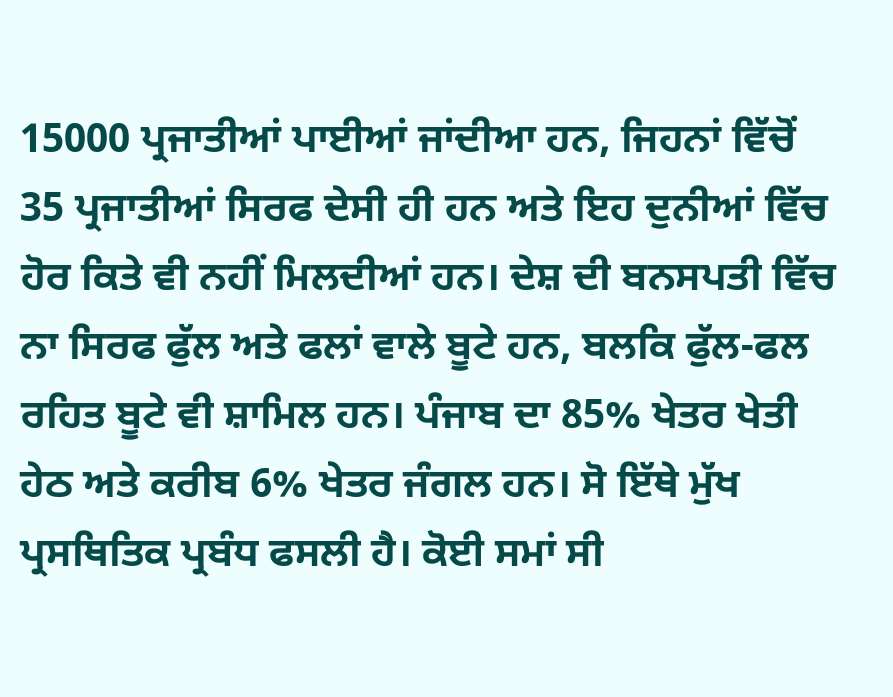15000 ਪ੍ਰਜਾਤੀਆਂ ਪਾਈਆਂ ਜਾਂਦੀਆ ਹਨ, ਜਿਹਨਾਂ ਵਿੱਚੋਂ 35 ਪ੍ਰਜਾਤੀਆਂ ਸਿਰਫ ਦੇਸੀ ਹੀ ਹਨ ਅਤੇ ਇਹ ਦੁਨੀਆਂ ਵਿੱਚ ਹੋਰ ਕਿਤੇ ਵੀ ਨਹੀਂ ਮਿਲਦੀਆਂ ਹਨ। ਦੇਸ਼ ਦੀ ਬਨਸਪਤੀ ਵਿੱਚ ਨਾ ਸਿਰਫ ਫੁੱਲ ਅਤੇ ਫਲਾਂ ਵਾਲੇ ਬੂਟੇ ਹਨ, ਬਲਕਿ ਫੁੱਲ-ਫਲ ਰਹਿਤ ਬੂਟੇ ਵੀ ਸ਼ਾਮਿਲ ਹਨ। ਪੰਜਾਬ ਦਾ 85% ਖੇਤਰ ਖੇਤੀ ਹੇਠ ਅਤੇ ਕਰੀਬ 6% ਖੇਤਰ ਜੰਗਲ ਹਨ। ਸੋ ਇੱਥੇ ਮੁੱਖ ਪ੍ਰਸਥਿਤਿਕ ਪ੍ਰਬੰਧ ਫਸਲੀ ਹੈ। ਕੋਈ ਸਮਾਂ ਸੀ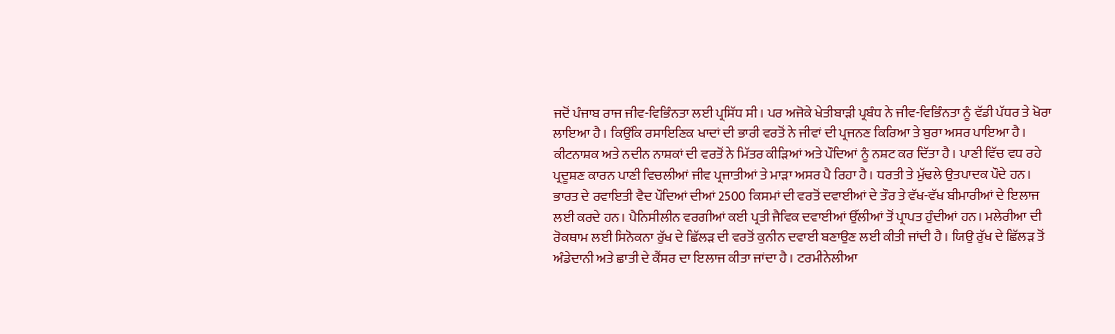ਜਦੋਂ ਪੰਜਾਬ ਰਾਜ ਜੀਵ-ਵਿਭਿੰਨਤਾ ਲਈ ਪ੍ਰਸਿੱਧ ਸੀ। ਪਰ ਅਜੋਕੇ ਖੇਤੀਬਾੜੀ ਪ੍ਰਬੰਧ ਨੇ ਜੀਵ-ਵਿਭਿੰਨਤਾ ਨੂੰ ਵੱਡੀ ਪੱਧਰ ਤੇ ਖੋਰਾ ਲਾਇਆ ਹੈ। ਕਿਉਂਕਿ ਰਸਾਇਣਿਕ ਖਾਦਾਂ ਦੀ ਭਾਰੀ ਵਰਤੋਂ ਨੇ ਜੀਵਾਂ ਦੀ ਪ੍ਰਜਨਣ ਕਿਰਿਆ ਤੇ ਬੁਰਾ ਅਸਰ ਪਾਇਆ ਹੈ। ਕੀਟਨਾਸ਼ਕ ਅਤੇ ਨਦੀਨ ਨਾਸ਼ਕਾਂ ਦੀ ਵਰਤੋਂ ਨੇ ਮਿੱਤਰ ਕੀੜਿਆਂ ਅਤੇ ਪੌਦਿਆਂ ਨੂੰ ਨਸ਼ਟ ਕਰ ਦਿੱਤਾ ਹੈ। ਪਾਣੀ ਵਿੱਚ ਵਧ ਰਹੇ ਪ੍ਰਦੂਸ਼ਣ ਕਾਰਨ ਪਾਣੀ ਵਿਚਲੀਆਂ ਜੀਵ ਪ੍ਰਜਾਤੀਆਂ ਤੇ ਮਾੜਾ ਅਸਰ ਪੈ ਰਿਹਾ ਹੈ। ਧਰਤੀ ਤੇ ਮੁੱਢਲੇ ਉਤਪਾਦਕ ਪੌਦੇ ਹਨ। ਭਾਰਤ ਦੇ ਰਵਾਇਤੀ ਵੈਦ ਪੌਦਿਆਂ ਦੀਆਂ 2500 ਕਿਸਮਾਂ ਦੀ ਵਰਤੋਂ ਦਵਾਈਆਂ ਦੇ ਤੌਰ ਤੇ ਵੱਖ-ਵੱਖ ਬੀਮਾਰੀਆਂ ਦੇ ਇਲਾਜ ਲਈ ਕਰਦੇ ਹਨ। ਪੈਨਿਸੀਲੀਨ ਵਰਗੀਆਂ ਕਈ ਪ੍ਰਤੀ ਜੈਵਿਕ ਦਵਾਈਆਂ ਉੱਲੀਆਂ ਤੋਂ ਪ੍ਰਾਪਤ ਹੁੰਦੀਆਂ ਹਨ। ਮਲੇਰੀਆ ਦੀ ਰੋਕਥਾਮ ਲਈ ਸਿਨੋਕਨਾ ਰੁੱਖ ਦੇ ਛਿੱਲੜ ਦੀ ਵਰਤੋਂ ਕੁਨੀਨ ਦਵਾਈ ਬਣਾਉਣ ਲਈ ਕੀਤੀ ਜਾਂਦੀ ਹੈ। ਯਿਉ ਰੁੱਖ ਦੇ ਛਿੱਲੜ ਤੋਂ ਅੰਡੇਦਾਨੀ ਅਤੇ ਛਾਤੀ ਦੇ ਕੈਂਸਰ ਦਾ ਇਲਾਜ ਕੀਤਾ ਜਾਂਦਾ ਹੈ। ਟਰਮੀਨੇਲੀਆ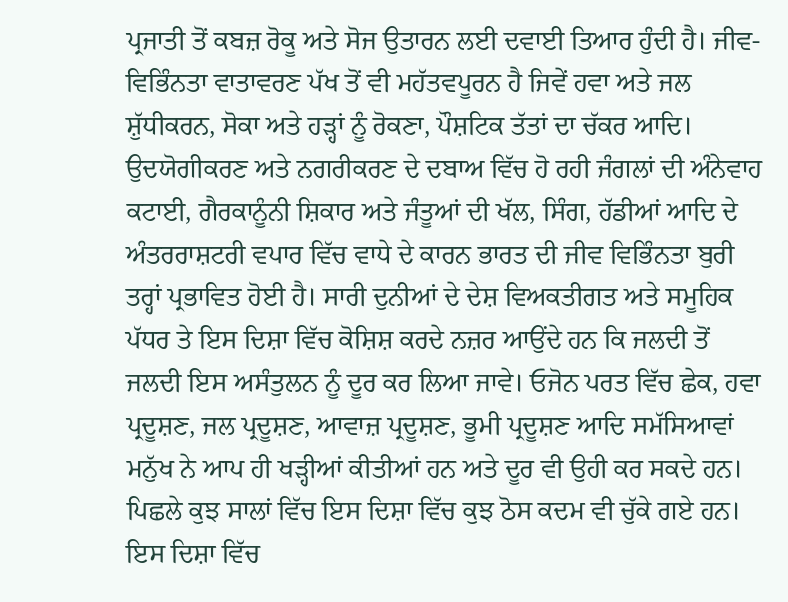ਪ੍ਰਜਾਤੀ ਤੋਂ ਕਬਜ਼ ਰੋਕੂ ਅਤੇ ਸੋਜ ਉਤਾਰਨ ਲਈ ਦਵਾਈ ਤਿਆਰ ਹੁੰਦੀ ਹੈ। ਜੀਵ-ਵਿਭਿੰਨਤਾ ਵਾਤਾਵਰਣ ਪੱਖ ਤੋਂ ਵੀ ਮਹੱਤਵਪੂਰਨ ਹੈ ਜਿਵੇਂ ਹਵਾ ਅਤੇ ਜਲ ਸ਼ੁੱਧੀਕਰਨ, ਸੋਕਾ ਅਤੇ ਹੜ੍ਹਾਂ ਨੂੰ ਰੋਕਣਾ, ਪੌਸ਼ਟਿਕ ਤੱਤਾਂ ਦਾ ਚੱਕਰ ਆਦਿ। ਉਦਯੋਗੀਕਰਣ ਅਤੇ ਨਗਰੀਕਰਣ ਦੇ ਦਬਾਅ ਵਿੱਚ ਹੋ ਰਹੀ ਜੰਗਲਾਂ ਦੀ ਅੰਨੇਵਾਹ ਕਟਾਈ, ਗੈਰਕਾਨੂੰਨੀ ਸ਼ਿਕਾਰ ਅਤੇ ਜੰਤੂਆਂ ਦੀ ਖੱਲ, ਸਿੰਗ, ਹੱਡੀਆਂ ਆਦਿ ਦੇ ਅੰਤਰਰਾਸ਼ਟਰੀ ਵਪਾਰ ਵਿੱਚ ਵਾਧੇ ਦੇ ਕਾਰਨ ਭਾਰਤ ਦੀ ਜੀਵ ਵਿਭਿੰਨਤਾ ਬੁਰੀ ਤਰ੍ਹਾਂ ਪ੍ਰਭਾਵਿਤ ਹੋਈ ਹੈ। ਸਾਰੀ ਦੁਨੀਆਂ ਦੇ ਦੇਸ਼ ਵਿਅਕਤੀਗਤ ਅਤੇ ਸਮੂਹਿਕ ਪੱਧਰ ਤੇ ਇਸ ਦਿਸ਼ਾ ਵਿੱਚ ਕੋਸ਼ਿਸ਼ ਕਰਦੇ ਨਜ਼ਰ ਆਉਂਦੇ ਹਨ ਕਿ ਜਲਦੀ ਤੋਂ ਜਲਦੀ ਇਸ ਅਸੰਤੁਲਨ ਨੂੰ ਦੂਰ ਕਰ ਲਿਆ ਜਾਵੇ। ਓਜੋਨ ਪਰਤ ਵਿੱਚ ਛੇਕ, ਹਵਾ ਪ੍ਰਦੂਸ਼ਣ, ਜਲ ਪ੍ਰਦੂਸ਼ਣ, ਆਵਾਜ਼ ਪ੍ਰਦੂਸ਼ਣ, ਭੂਮੀ ਪ੍ਰਦੂਸ਼ਣ ਆਦਿ ਸਮੱਸਿਆਵਾਂ ਮਨੁੱਖ ਨੇ ਆਪ ਹੀ ਖੜ੍ਹੀਆਂ ਕੀਤੀਆਂ ਹਨ ਅਤੇ ਦੂਰ ਵੀ ਉਹੀ ਕਰ ਸਕਦੇ ਹਨ। ਪਿਛਲੇ ਕੁਝ ਸਾਲਾਂ ਵਿੱਚ ਇਸ ਦਿਸ਼ਾ ਵਿੱਚ ਕੁਝ ਠੋਸ ਕਦਮ ਵੀ ਚੁੱਕੇ ਗਏ ਹਨ। ਇਸ ਦਿਸ਼ਾ ਵਿੱਚ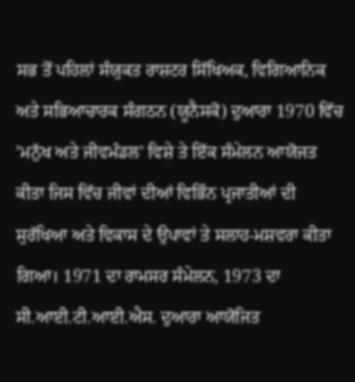ਸਭ ਤੋਂ ਪਹਿਲਾਂ ਸੰਯੁਕਤ ਰਾਸ਼ਟਰ ਸਿੱਖਿਅਕ, ਵਿਗਿਆਨਿਕ ਅਤੇ ਸਭਿਆਚਾਰਕ ਸੰਗਠਨ (ਯੂਨੈਸਕੋ) ਦੁਆਰਾ 1970 ਵਿੱਚ 'ਮਨੁੱਖ ਅਤੇ ਜੀਵਮੰਡਲ' ਵਿਸ਼ੇ ਤੇ ਇੱਕ ਸੰਮੇਲਨ ਆਯੋਜਤ ਕੀਤਾ ਜਿਸ ਵਿੱਚ ਜੀਵਾਂ ਦੀਆਂ ਵਿਭਿੰਨ ਪ੍ਰਜਾਤੀਆਂ ਦੀ ਸੁਰੱਖਿਆ ਅਤੇ ਵਿਕਾਸ ਦੇ ਉਪਾਵਾਂ ਤੇ ਸਲਾਹ-ਮਸ਼ਵਰਾ ਕੀਤਾ ਗਿਆ। 1971 ਦਾ ਰਾਮਸਰ ਸੰਮੇਲਨ, 1973 ਦਾ ਸੀ.ਆਈ.ਟੀ.ਆਈ.ਐਸ. ਦੁਆਰਾ ਆਯੋਜਿਤ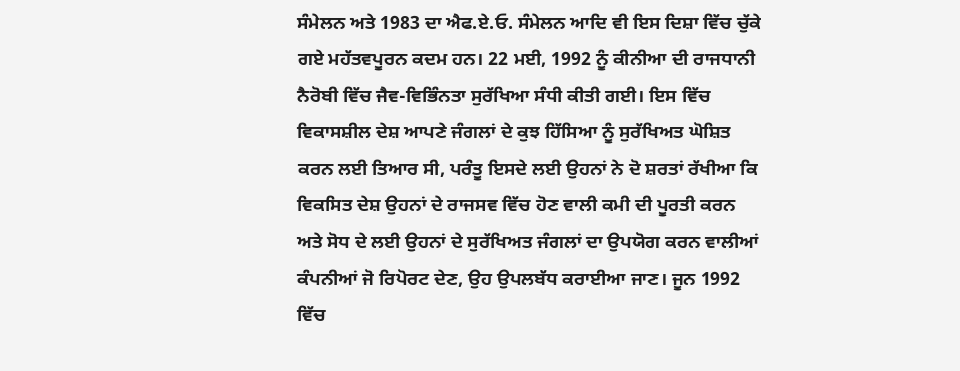ਸੰਮੇਲਨ ਅਤੇ 1983 ਦਾ ਐਫ.ਏ.ਓ. ਸੰਮੇਲਨ ਆਦਿ ਵੀ ਇਸ ਦਿਸ਼ਾ ਵਿੱਚ ਚੁੱਕੇ ਗਏ ਮਹੱਤਵਪੂਰਨ ਕਦਮ ਹਨ। 22 ਮਈ, 1992 ਨੂੰ ਕੀਨੀਆ ਦੀ ਰਾਜਧਾਨੀ ਨੈਰੋਬੀ ਵਿੱਚ ਜੈਵ-ਵਿਭਿੰਨਤਾ ਸੁਰੱਖਿਆ ਸੰਧੀ ਕੀਤੀ ਗਈ। ਇਸ ਵਿੱਚ ਵਿਕਾਸਸ਼ੀਲ ਦੇਸ਼ ਆਪਣੇ ਜੰਗਲਾਂ ਦੇ ਕੁਝ ਹਿੱਸਿਆ ਨੂੰ ਸੁਰੱਖਿਅਤ ਘੋਸ਼ਿਤ ਕਰਨ ਲਈ ਤਿਆਰ ਸੀ, ਪਰੰਤੂ ਇਸਦੇ ਲਈ ਉਹਨਾਂ ਨੇ ਦੋ ਸ਼ਰਤਾਂ ਰੱਖੀਆ ਕਿ ਵਿਕਸਿਤ ਦੇਸ਼ ਉਹਨਾਂ ਦੇ ਰਾਜਸਵ ਵਿੱਚ ਹੋਣ ਵਾਲੀ ਕਮੀ ਦੀ ਪੂਰਤੀ ਕਰਨ ਅਤੇ ਸੋਧ ਦੇ ਲਈ ਉਹਨਾਂ ਦੇ ਸੁਰੱਖਿਅਤ ਜੰਗਲਾਂ ਦਾ ਉਪਯੋਗ ਕਰਨ ਵਾਲੀਆਂ ਕੰਪਨੀਆਂ ਜੋ ਰਿਪੋਰਟ ਦੇਣ, ਉਹ ਉਪਲਬੱਧ ਕਰਾਈਆ ਜਾਣ। ਜੂਨ 1992 ਵਿੱਚ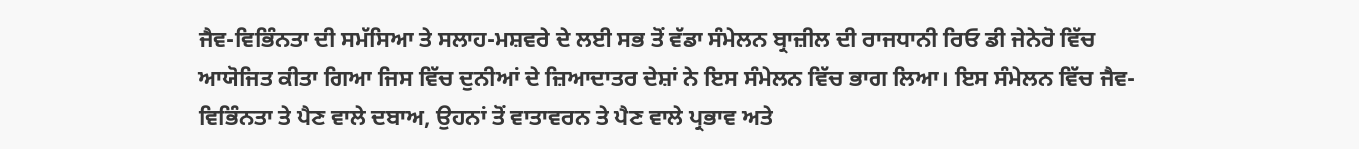ਜੈਵ-ਵਿਭਿੰਨਤਾ ਦੀ ਸਮੱਸਿਆ ਤੇ ਸਲਾਹ-ਮਸ਼ਵਰੇ ਦੇ ਲਈ ਸਭ ਤੋਂ ਵੱਡਾ ਸੰਮੇਲਨ ਬ੍ਰਾਜ਼ੀਲ ਦੀ ਰਾਜਧਾਨੀ ਰਿਓ ਡੀ ਜੇਨੇਰੋ ਵਿੱਚ ਆਯੋਜਿਤ ਕੀਤਾ ਗਿਆ ਜਿਸ ਵਿੱਚ ਦੁਨੀਆਂ ਦੇ ਜ਼ਿਆਦਾਤਰ ਦੇਸ਼ਾਂ ਨੇ ਇਸ ਸੰਮੇਲਨ ਵਿੱਚ ਭਾਗ ਲਿਆ। ਇਸ ਸੰਮੇਲਨ ਵਿੱਚ ਜੈਵ-ਵਿਭਿੰਨਤਾ ਤੇ ਪੈਣ ਵਾਲੇ ਦਬਾਅ, ਉਹਨਾਂ ਤੋਂ ਵਾਤਾਵਰਨ ਤੇ ਪੈਣ ਵਾਲੇ ਪ੍ਰਭਾਵ ਅਤੇ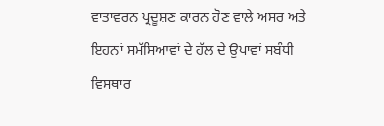ਵਾਤਾਵਰਨ ਪ੍ਰਦੂਸ਼ਣ ਕਾਰਨ ਹੋਣ ਵਾਲੇ ਅਸਰ ਅਤੇ ਇਹਨਾਂ ਸਮੱਸਿਆਵਾਂ ਦੇ ਹੱਲ ਦੇ ਉਪਾਵਾਂ ਸਬੰਧੀ ਵਿਸਥਾਰ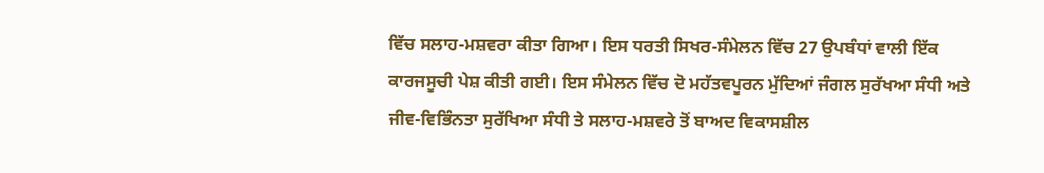ਵਿੱਚ ਸਲਾਹ-ਮਸ਼ਵਰਾ ਕੀਤਾ ਗਿਆ। ਇਸ ਧਰਤੀ ਸਿਖਰ-ਸੰਮੇਲਨ ਵਿੱਚ 27 ਉਪਬੰਧਾਂ ਵਾਲੀ ਇੱਕ ਕਾਰਜਸੂਚੀ ਪੇਸ਼ ਕੀਤੀ ਗਈ। ਇਸ ਸੰਮੇਲਨ ਵਿੱਚ ਦੋ ਮਹੱਤਵਪੂਰਨ ਮੁੱਦਿਆਂ ਜੰਗਲ ਸੁਰੱਖਆ ਸੰਧੀ ਅਤੇ ਜੀਵ-ਵਿਭਿੰਨਤਾ ਸੁਰੱਖਿਆ ਸੰਧੀ ਤੇ ਸਲਾਹ-ਮਸ਼ਵਰੇ ਤੋਂ ਬਾਅਦ ਵਿਕਾਸਸ਼ੀਲ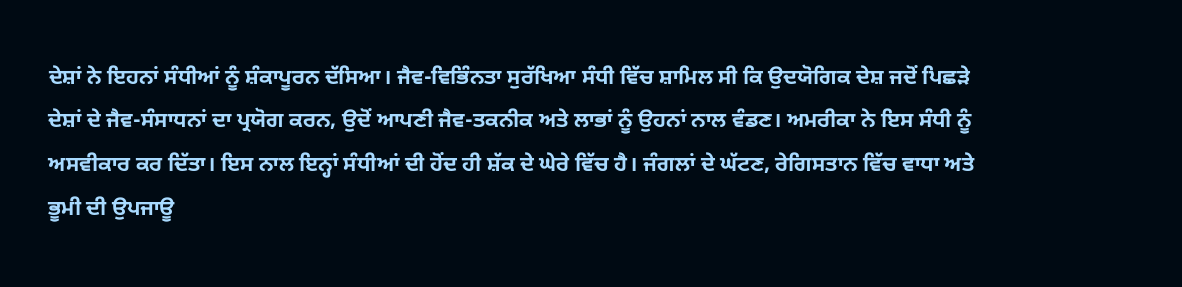ਦੇਸ਼ਾਂ ਨੇ ਇਹਨਾਂ ਸੰਧੀਆਂ ਨੂੰ ਸ਼ੰਕਾਪੂਰਨ ਦੱਸਿਆ। ਜੈਵ-ਵਿਭਿੰਨਤਾ ਸੁਰੱਖਿਆ ਸੰਧੀ ਵਿੱਚ ਸ਼ਾਮਿਲ ਸੀ ਕਿ ਉਦਯੋਗਿਕ ਦੇਸ਼ ਜਦੋਂ ਪਿਛੜੇ ਦੇਸ਼ਾਂ ਦੇ ਜੈਵ-ਸੰਸਾਧਨਾਂ ਦਾ ਪ੍ਰਯੋਗ ਕਰਨ, ਉਦੋਂ ਆਪਣੀ ਜੈਵ-ਤਕਨੀਕ ਅਤੇ ਲਾਭਾਂ ਨੂੰ ਉਹਨਾਂ ਨਾਲ ਵੰਡਣ। ਅਮਰੀਕਾ ਨੇ ਇਸ ਸੰਧੀ ਨੂੰ ਅਸਵੀਕਾਰ ਕਰ ਦਿੱਤਾ। ਇਸ ਨਾਲ ਇਨ੍ਹਾਂ ਸੰਧੀਆਂ ਦੀ ਹੋਂਦ ਹੀ ਸ਼ੱਕ ਦੇ ਘੇਰੇ ਵਿੱਚ ਹੈ। ਜੰਗਲਾਂ ਦੇ ਘੱਟਣ, ਰੇਗਿਸਤਾਨ ਵਿੱਚ ਵਾਧਾ ਅਤੇ ਭੂਮੀ ਦੀ ਉਪਜਾਊ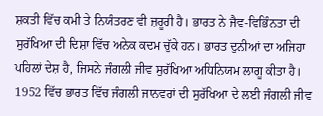ਸ਼ਕਤੀ ਵਿੱਚ ਕਮੀ ਤੇ ਨਿਯੰਤਰਣ ਵੀ ਜ਼ਰੂਰੀ ਹੈ। ਭਾਰਤ ਨੇ ਜੈਵ-ਵਿਭਿੰਨਤਾ ਦੀ ਸੁਰੱਖਿਆ ਦੀ ਦਿਸ਼ਾ ਵਿੱਚ ਅਨੇਕ ਕਦਮ ਚੁੱਕੇ ਹਨ। ਭਾਰਤ ਦੁਨੀਆਂ ਦਾ ਅਜਿਹਾ ਪਹਿਲਾਂ ਦੇਸ਼ ਹੈ, ਜਿਸਨੇ ਜੰਗਲੀ ਜੀਵ ਸੁਰੱਖਿਆ ਅਧਿਨਿਯਮ ਲਾਗੂ ਕੀਤਾ ਹੈ। 1952 ਵਿੱਚ ਭਾਰਤ ਵਿੱਚ ਜੰਗਲੀ ਜਾਨਵਰਾਂ ਦੀ ਸੁਰੱਖਿਆ ਦੇ ਲਈ ਜੰਗਲੀ ਜੀਵ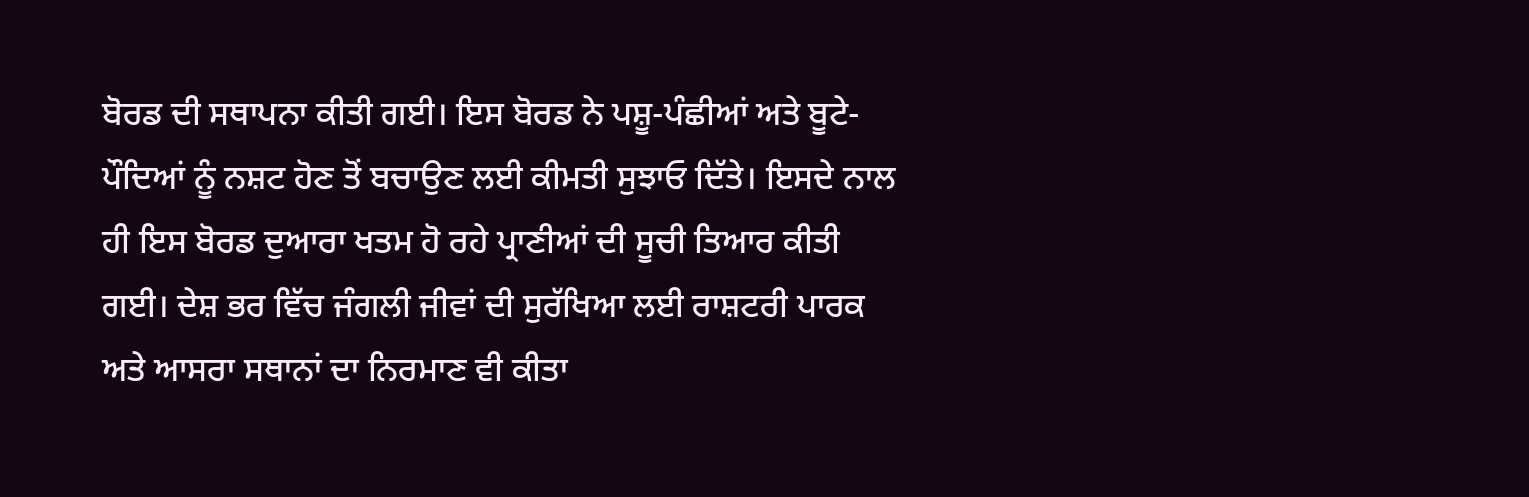ਬੋਰਡ ਦੀ ਸਥਾਪਨਾ ਕੀਤੀ ਗਈ। ਇਸ ਬੋਰਡ ਨੇ ਪਸ਼ੂ-ਪੰਛੀਆਂ ਅਤੇ ਬੂਟੇ-ਪੌਦਿਆਂ ਨੂੰ ਨਸ਼ਟ ਹੋਣ ਤੋਂ ਬਚਾਉਣ ਲਈ ਕੀਮਤੀ ਸੁਝਾਓ ਦਿੱਤੇ। ਇਸਦੇ ਨਾਲ ਹੀ ਇਸ ਬੋਰਡ ਦੁਆਰਾ ਖਤਮ ਹੋ ਰਹੇ ਪ੍ਰਾਣੀਆਂ ਦੀ ਸੂਚੀ ਤਿਆਰ ਕੀਤੀ ਗਈ। ਦੇਸ਼ ਭਰ ਵਿੱਚ ਜੰਗਲੀ ਜੀਵਾਂ ਦੀ ਸੁਰੱਖਿਆ ਲਈ ਰਾਸ਼ਟਰੀ ਪਾਰਕ ਅਤੇ ਆਸਰਾ ਸਥਾਨਾਂ ਦਾ ਨਿਰਮਾਣ ਵੀ ਕੀਤਾ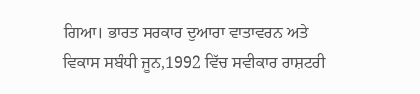ਗਿਆ। ਭਾਰਤ ਸਰਕਾਰ ਦੁਆਰਾ ਵਾਤਾਵਰਨ ਅਤੇ ਵਿਕਾਸ ਸਬੰਧੀ ਜੂਨ,1992 ਵਿੱਚ ਸਵੀਕਾਰ ਰਾਸ਼ਟਰੀ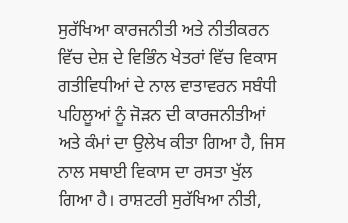ਸੁਰੱਖਿਆ ਕਾਰਜਨੀਤੀ ਅਤੇ ਨੀਤੀਕਰਨ ਵਿੱਚ ਦੇਸ਼ ਦੇ ਵਿਭਿੰਨ ਖੇਤਰਾਂ ਵਿੱਚ ਵਿਕਾਸ ਗਤੀਵਿਧੀਆਂ ਦੇ ਨਾਲ ਵਾਤਾਵਰਨ ਸਬੰਧੀ ਪਹਿਲੂਆਂ ਨੂੰ ਜੋੜਨ ਦੀ ਕਾਰਜਨੀਤੀਆਂ ਅਤੇ ਕੰਮਾਂ ਦਾ ਉਲੇਖ ਕੀਤਾ ਗਿਆ ਹੈ, ਜਿਸ ਨਾਲ ਸਥਾਈ ਵਿਕਾਸ ਦਾ ਰਸਤਾ ਖੁੱਲ ਗਿਆ ਹੈ। ਰਾਸ਼ਟਰੀ ਸੁਰੱਖਿਆ ਨੀਤੀ,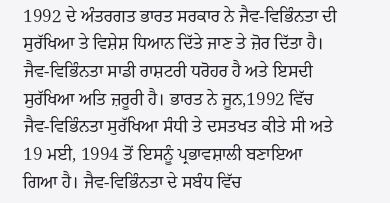1992 ਦੇ ਅੰਤਰਗਤ ਭਾਰਤ ਸਰਕਾਰ ਨੇ ਜੈਵ-ਵਿਭਿੰਨਤਾ ਦੀ ਸੁਰੱਖਿਆ ਤੇ ਵਿਸ਼ੇਸ਼ ਧਿਆਨ ਦਿੱਤੇ ਜਾਣ ਤੇ ਜ਼ੋਰ ਦਿੱਤਾ ਹੈ। ਜੈਵ-ਵਿਭਿੰਨਤਾ ਸਾਡੀ ਰਾਸ਼ਟਰੀ ਧਰੋਹਰ ਹੈ ਅਤੇ ਇਸਦੀ ਸੁਰੱਖਿਆ ਅਤਿ ਜ਼ਰੂਰੀ ਹੈ। ਭਾਰਤ ਨੇ ਜੂਨ,1992 ਵਿੱਚ ਜੈਵ-ਵਿਭਿੰਨਤਾ ਸੁਰੱਖਿਆ ਸੰਧੀ ਤੇ ਦਸਤਖਤ ਕੀਤੇ ਸੀ ਅਤੇ 19 ਮਈ, 1994 ਤੋਂ ਇਸਨੂੰ ਪ੍ਰਭਾਵਸ਼ਾਲੀ ਬਣਾਇਆ ਗਿਆ ਹੈ। ਜੈਵ-ਵਿਭਿੰਨਤਾ ਦੇ ਸਬੰਧ ਵਿੱਚ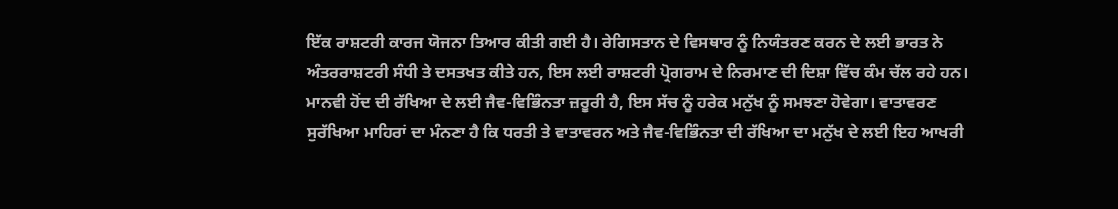ਇੱਕ ਰਾਸ਼ਟਰੀ ਕਾਰਜ ਯੋਜਨਾ ਤਿਆਰ ਕੀਤੀ ਗਈ ਹੈ। ਰੇਗਿਸਤਾਨ ਦੇ ਵਿਸਥਾਰ ਨੂੰ ਨਿਯੰਤਰਣ ਕਰਨ ਦੇ ਲਈ ਭਾਰਤ ਨੇ ਅੰਤਰਰਾਸ਼ਟਰੀ ਸੰਧੀ ਤੇ ਦਸਤਖਤ ਕੀਤੇ ਹਨ, ਇਸ ਲਈ ਰਾਸ਼ਟਰੀ ਪ੍ਰੋਗਰਾਮ ਦੇ ਨਿਰਮਾਣ ਦੀ ਦਿਸ਼ਾ ਵਿੱਚ ਕੰਮ ਚੱਲ ਰਹੇ ਹਨ। ਮਾਨਵੀ ਹੋਂਦ ਦੀ ਰੱਖਿਆ ਦੇ ਲਈ ਜੈਵ-ਵਿਭਿੰਨਤਾ ਜ਼ਰੂਰੀ ਹੈ, ਇਸ ਸੱਚ ਨੂੰ ਹਰੇਕ ਮਨੁੱਖ ਨੂੰ ਸਮਝਣਾ ਹੋਵੇਗਾ। ਵਾਤਾਵਰਣ ਸੁਰੱਖਿਆ ਮਾਹਿਰਾਂ ਦਾ ਮੰਨਣਾ ਹੈ ਕਿ ਧਰਤੀ ਤੇ ਵਾਤਾਵਰਨ ਅਤੇ ਜੈਵ-ਵਿਭਿੰਨਤਾ ਦੀ ਰੱਖਿਆ ਦਾ ਮਨੁੱਖ ਦੇ ਲਈ ਇਹ ਆਖਰੀ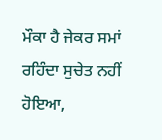ਮੌਕਾ ਹੈ ਜੇਕਰ ਸਮਾਂ ਰਹਿੰਦਾ ਸੁਚੇਤ ਨਹੀਂ ਹੋਇਆ,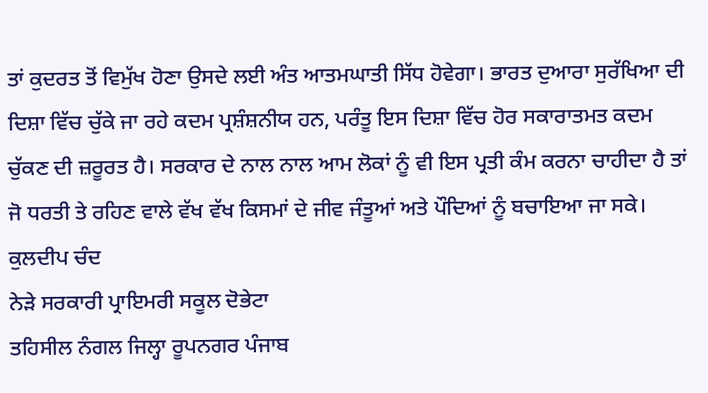ਤਾਂ ਕੁਦਰਤ ਤੋਂ ਵਿਮੁੱਖ ਹੋਣਾ ਉਸਦੇ ਲਈ ਅੰਤ ਆਤਮਘਾਤੀ ਸਿੱਧ ਹੋਵੇਗਾ। ਭਾਰਤ ਦੁਆਰਾ ਸੁਰੱਖਿਆ ਦੀ ਦਿਸ਼ਾ ਵਿੱਚ ਚੁੱਕੇ ਜਾ ਰਹੇ ਕਦਮ ਪ੍ਰਸ਼ੰਸ਼ਨੀਯ ਹਨ, ਪਰੰਤੂ ਇਸ ਦਿਸ਼ਾ ਵਿੱਚ ਹੋਰ ਸਕਾਰਾਤਮਤ ਕਦਮ ਚੁੱਕਣ ਦੀ ਜ਼ਰੂਰਤ ਹੈ। ਸਰਕਾਰ ਦੇ ਨਾਲ ਨਾਲ ਆਮ ਲੋਕਾਂ ਨੂੰ ਵੀ ਇਸ ਪ੍ਰਤੀ ਕੰਮ ਕਰਨਾ ਚਾਹੀਦਾ ਹੈ ਤਾਂ ਜੋ ਧਰਤੀ ਤੇ ਰਹਿਣ ਵਾਲੇ ਵੱਖ ਵੱਖ ਕਿਸਮਾਂ ਦੇ ਜੀਵ ਜੰਤੂਆਂ ਅਤੇ ਪੌਦਿਆਂ ਨੂੰ ਬਚਾਇਆ ਜਾ ਸਕੇ।
ਕੁਲਦੀਪ ਚੰਦ
ਨੇੜੇ ਸਰਕਾਰੀ ਪ੍ਰਾਇਮਰੀ ਸਕੂਲ ਦੋਭੇਟਾ
ਤਹਿਸੀਲ ਨੰਗਲ ਜਿਲ੍ਹਾ ਰੂਪਨਗਰ ਪੰਜਾਬ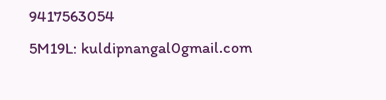9417563054
5M19L: kuldipnangal0gmail.com